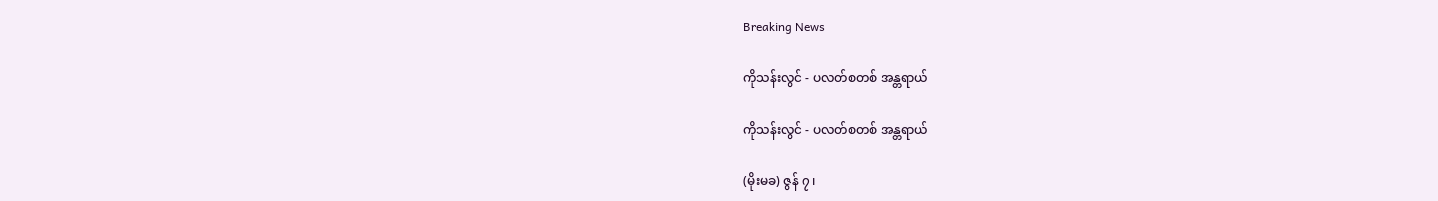Breaking News

ကိုသန်းလွင် - ပလတ်စတစ် အန္တရာယ်

ကိုသန်းလွင် - ပလတ်စတစ် အန္တရာယ်

(မိုးမခ) ဇွန် ၇ ၊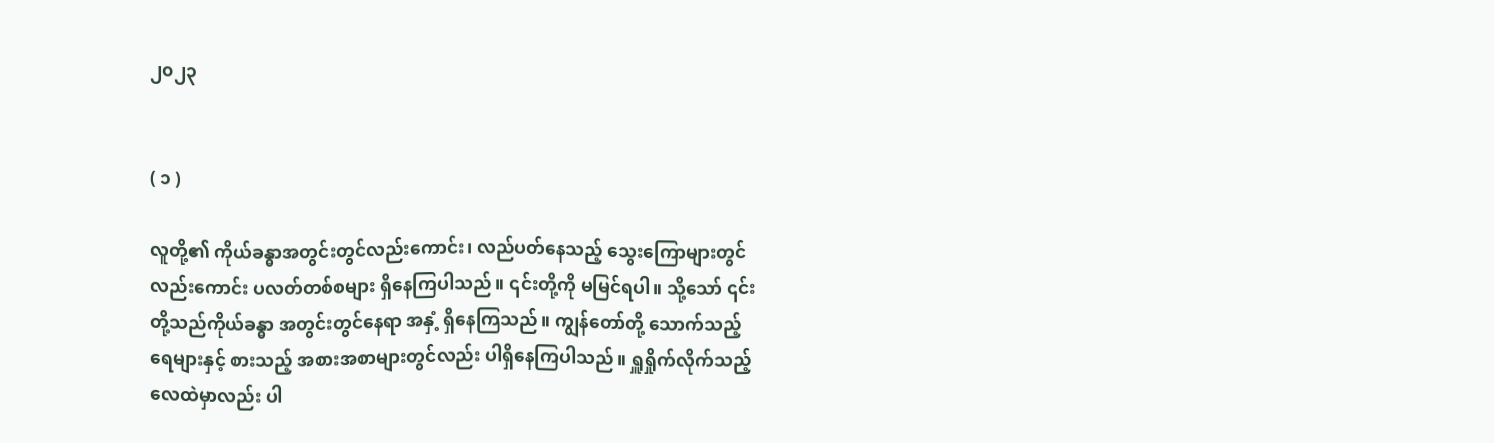၂၀၂၃


( ၁ )

လူတို့၏ ကိုယ်ခန္ဓာအတွင်းတွင်လည်းကောင်း၊ လည်ပတ်နေသည့် သွေးကြောများတွင်လည်းကောင်း ပလတ်တစ်စများ ရှိနေကြပါသည်။ ၎င်းတို့ကို မမြင်ရပါ။ သို့သော် ၎င်းတို့သည်ကိုယ်ခန္ဓာ အတွင်းတွင်နေရာ အနှံ့ ရှိနေကြသည်။ ကျွန်တော်တို့ သောက်သည့် ရေများနှင့် စားသည့် အစားအစာများတွင်လည်း ပါရှိနေကြပါသည်။ ရှူရှိုက်လိုက်သည့် လေထဲမှာလည်း ပါ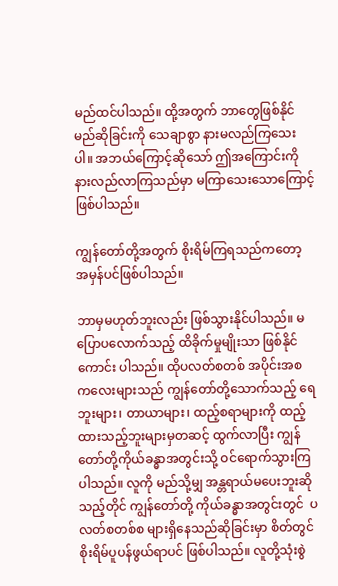မည်ထင်ပါသည်။ ထို့အတွက် ဘာတွေဖြစ်နိုင်မည်ဆိုခြင်းကို သေချာစွာ နားမလည်ကြသေးပါ။ အဘယ်ကြောင့်ဆိုသော် ဤအကြောင်းကို နားလည်လာကြသည်မှာ မကြာသေးသောကြောင့်ဖြစ်ပါသည်။

ကျွန်တော်တို့အတွက် စိုးရိမ်ကြရသည်ကတော့ အမှန်ပင်ဖြစ်ပါသည်။

ဘာမှမဟုတ်ဘူးလည်း ဖြစ်သွားနိုင်ပါသည်။ မပြောပလောက်သည့် ထိခိုက်မှုမျိုးသာ ဖြစ်နိုင် ကောင်း ပါသည်။ ထိုပလတ်စတစ် အပိုင်းအစ ကလေးများသည် ကျွန်တော်တို့သောက်သည့် ရေဘူးများ၊ တာယာများ၊ ထည့်စရာများကို ထည့်ထားသည့်ဘူးများမှတဆင့် ထွက်လာပြီး ကျွန်တော်တို့ကိုယ်ခန္ဓာအတွင်းသို့ ဝင်ရောက်သွားကြပါသည်။ လူကို မည်သို့မျှ အန္တရာယ်မပေးဘူးဆိုသည့်တိုင် ကျွန်တော်တို့ ကိုယ်ခန္ဓာအတွင်းတွင်  ပလတ်စတစ်စ များရှိနေသည်ဆိုခြင်းမှာ စိတ်တွင် စိုးရိမ်ပူပန်ဖွယ်ရာပင် ဖြစ်ပါသည်။ လူတို့သုံးစွဲ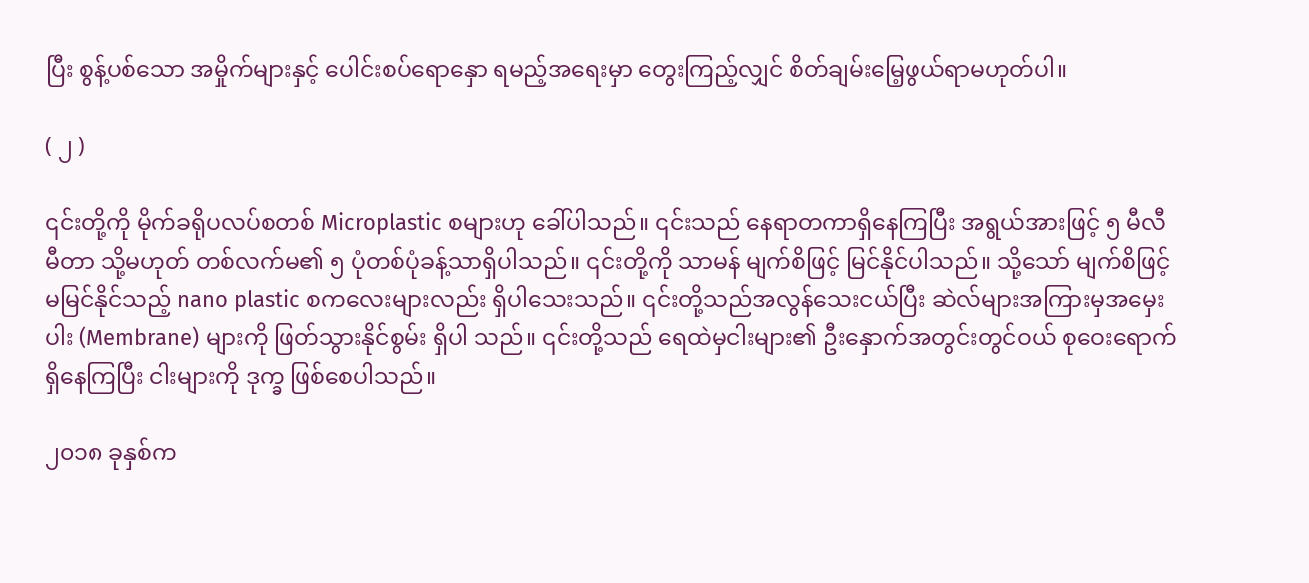ပြီး စွန့်ပစ်သော အမှိုက်များနှင့် ပေါင်းစပ်ရောနှော ရမည့်အရေးမှာ တွေးကြည့်လျှင် စိတ်ချမ်းမြေ့ဖွယ်ရာမဟုတ်ပါ။

( ၂ )

၎င်းတို့ကို မိုက်ခရိုပလပ်စတစ် Microplastic စများဟု ခေါ်ပါသည်။ ၎င်းသည် နေရာတကာရှိနေကြပြီး အရွယ်အားဖြင့် ၅ မီလီမီတာ သို့မဟုတ် တစ်လက်မ၏ ၅ ပုံတစ်ပုံခန့်သာရှိပါသည်။ ၎င်းတို့ကို သာမန် မျက်စိဖြင့် မြင်နိုင်ပါသည်။ သို့သော် မျက်စိဖြင့် မမြင်နိုင်သည့် nano plastic စကလေးများလည်း ရှိပါသေးသည်။ ၎င်းတို့သည်အလွန်သေးငယ်ပြီး ဆဲလ်များအကြားမှအမှေးပါး (Membrane) များကို ဖြတ်သွားနိုင်စွမ်း ရှိပါ သည်။ ၎င်းတို့သည် ရေထဲမှငါးများ၏ ဦးနှောက်အတွင်းတွင်ဝယ် စုဝေးရောက်ရှိနေကြပြီး ငါးများကို ဒုက္ခ ဖြစ်စေပါသည်။

၂၀၁၈ ခုနှစ်က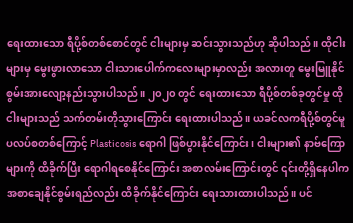ရေးထားသော ရီပို့စ်တစ်စောင်တွင် ငါးများမှ ဆင်းသွားသည်ဟု ဆိုပါသည်။ ထိုငါးများမှ မွေးဖွားလာသော ငါးသားပေါက်ကလေးများမှာလည်း အလားတူ မွေးမြူနိုင်စွမ်းအားလျော့နည်းသွားပါသည်။ ၂၀၂၀ တွင် ရေးထားသော ရီပို့စ်တစ်ခုတွင်မှု ထိုငါးများသည် သက်တမ်းတိုသွားကြောင်း ရေးထားပါသည်။ ယခင်လကရီပို့စ်တွင်မူပလပ်စတစ်ကြောင့် Plasticosis ရောဂါ ဖြစ်ပွားနိုင်ကြောင်း၊ ငါးများ၏ နာဗ်ကြောများကို ထိခိုက်ပြီး ရောဂါရစေနိုင်ကြောင်း အစာလမ်းကြောင်းတွင် ၎င်းတို့ရှိနေပါက အစာချေနိုင်စွမ်းရည်လည်း ထိခိုက်နိုင်ကြောင်း ရေးသားထားပါသည်။ ပင်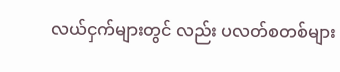လယ်ငှက်များတွင် လည်း ပလတ်စတစ်များ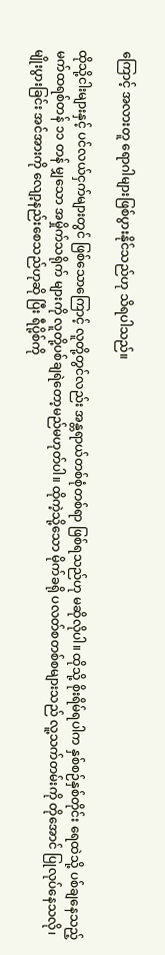ကြောင့် အလားတူ ရောဂါများဖြစ်ပွားနိုင်သည်ဟု သိရပါသည်။

ထိုသို့ငါးများနှင့် ပင်လယ်ငှက်များတွင် ဖြစ်သောကြောင့် လူတို့တွင်လည်း အန္တရာယ်တစ်စုံတစ်ရာ ဖြစ်ရသည်ဟု မဆိုလိုပါ။ ထိုသို့ စိုးရိမ်ရပါက နှစ်စဉ်နှစ်တိုင်း ရေထဲသို့ ပစ်ချနေသည့် မက်ထရစ်တန် ၁၁ တန် မျှသော အမှိုက်သရိုက် များကို လူတို့ပစ်ချရဲတော့မည်မဟုတ်ပါ။ ထိုကဲ့သို့သော မိုက်ခရို ပလတ်စတစ်စများသည် လူ့သက်တမ်းကို တိုအောင် ပြုလုပ်နေသလို၊ မျိုးပွားခြင်း အင်အားကို လျော့နည်းစေသည်ဟုဆို ပြီး ရီပို့စ်ကို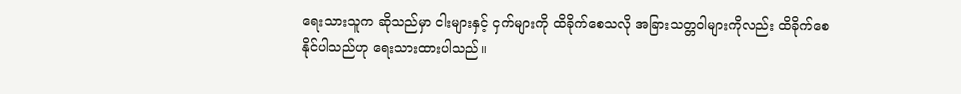ရေးသားသူက ဆိုသည်မှာ ငါးများနှင့် ငှက်များကို ထိခိုက်စေသလို အခြားသတ္တဝါများကိုလည်း ထိခိုက်စေနိုင်ပါသည်ဟု ရေးသားထားပါသည်။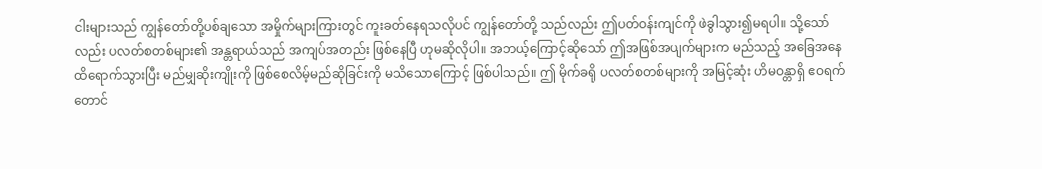ငါးများသည် ကျွန်တော်တို့ပစ်ချသော အမှိုက်များကြားတွင် ကူးခတ်နေရသလိုပင် ကျွန်တော်တို့ သည်လည်း ဤပတ်ဝန်းကျင်ကို ဖဲခွါသွား၍မရပါ။ သို့သော်လည်း ပလတ်စတစ်များ၏ အန္တရာယ်သည် အကျပ်အတည်း ဖြစ်နေပြီ ဟုမဆိုလိုပါ။ အဘယ့်ကြောင့်ဆိုသော် ဤအဖြစ်အပျက်များက မည်သည့် အခြေအနေထိရောက်သွားပြီး မည်မျှဆိုးကျိုးကို ဖြစ်စေလိမ့်မည်ဆိုခြင်းကို မသိသောကြောင့် ဖြစ်ပါသည်။ ဤ မိုက်ခရို ပလတ်စတစ်များကို အမြင့်ဆုံး ဟိမဝန္တာရှိ ဧဝရက်တောင်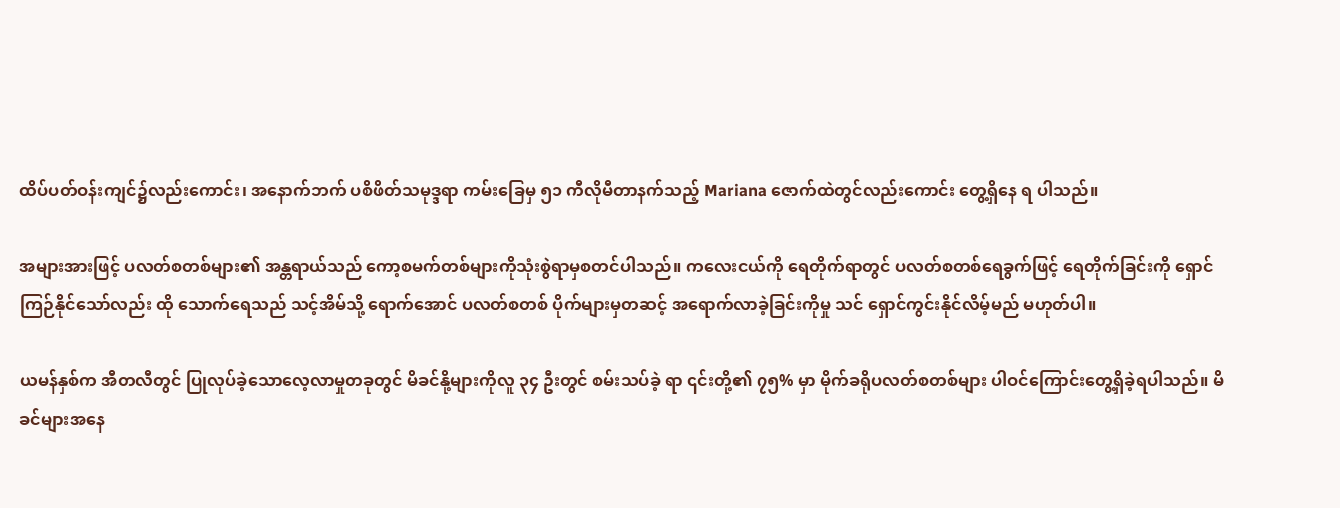ထိပ်ပတ်ဝန်းကျင်၌လည်းကောင်း၊ အနောက်ဘက် ပစိဖိတ်သမုဒ္ဒရာ ကမ်းခြေမှ ၅၁ ကီလိုမီတာနက်သည့် Mariana ဇောက်ထဲတွင်လည်းကောင်း တွေ့ရှိနေ ရ ပါသည်။

အများအားဖြင့် ပလတ်စတစ်များ၏ အန္တရာယ်သည် ကော့စမက်တစ်များကိုသုံးစွဲရာမှစတင်ပါသည်။ ကလေးငယ်ကို ရေတိုက်ရာတွင် ပလတ်စတစ်ရေခွက်ဖြင့် ရေတိုက်ခြင်းကို ရှောင်ကြဉ်နိုင်သော်လည်း ထို သောက်ရေသည် သင့်အိမ်သို့ ရောက်အောင် ပလတ်စတစ် ပိုက်များမှတဆင့် အရောက်လာခဲ့ခြင်းကိုမှု သင် ရှောင်ကွင်းနိုင်လိမ့်မည် မဟုတ်ပါ။

ယမန်နှစ်က အီတလီတွင် ပြုလုပ်ခဲ့သောလေ့လာမှုတခုတွင် မိခင်နို့များကိုလူ ၃၄ ဦးတွင် စမ်းသပ်ခဲ့ ရာ ၎င်းတို့၏ ၇၅% မှာ မိုက်ခရိုပလတ်စတစ်များ ပါဝင်ကြောင်းတွေ့ရှိခဲ့ရပါသည်။ မိခင်များအနေ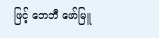ဖြင့် ဘေဘီ ဖော်မြူ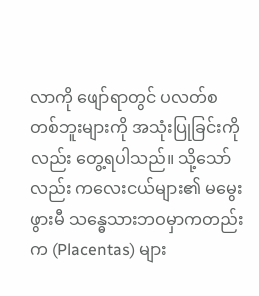လာကို ဖျော်ရာတွင် ပလတ်စတစ်ဘူးများကို အသုံးပြုခြင်းကိုလည်း တွေ့ရပါသည်။ သို့သော်လည်း ကလေးငယ်များ၏ မမွေးဖွားမီ သန္ဓေသားဘဝမှာကတည်းက (Placentas) များ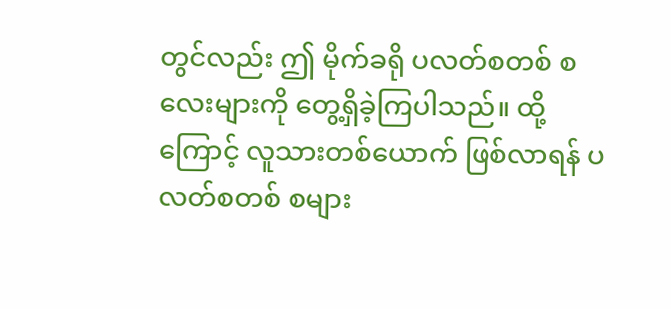တွင်လည်း ဤ မိုက်ခရို ပလတ်စတစ် စလေးများကို တွေ့ရှိခဲ့ကြပါသည်။ ထို့ကြောင့် လူသားတစ်ယောက် ဖြစ်လာရန် ပလတ်စတစ် စများ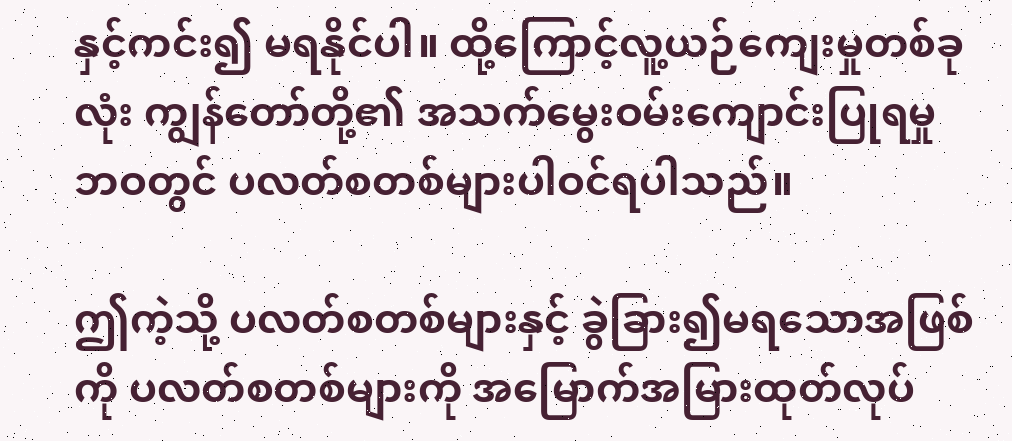နှင့်ကင်း၍ မရနိုင်ပါ။ ထို့ကြောင့်လူ့ယဉ်ကျေးမှုတစ်ခုလုံး ကျွန်တော်တို့၏ အသက်မွေးဝမ်းကျောင်းပြုရမှုဘဝတွင် ပလတ်စတစ်များပါဝင်ရပါသည်။

ဤကဲ့သို့ ပလတ်စတစ်များနှင့် ခွဲခြား၍မရသောအဖြစ်ကို ပလတ်စတစ်များကို အမြောက်အမြားထုတ်လုပ်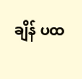ချိန် ပထ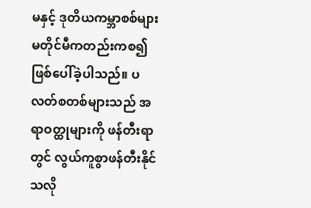မနှင့် ဒုတိယကမ္ဘာစစ်များ မတိုင်မီကတည်းကစ၍ ဖြစ်ပေါ်ခဲ့ပါသည်။ ပလတ်စတစ်များသည် အရာဝတ္ထုများကို ဖန်တီးရာတွင် လွယ်ကူစွာဖန်တီးနိုင်သလို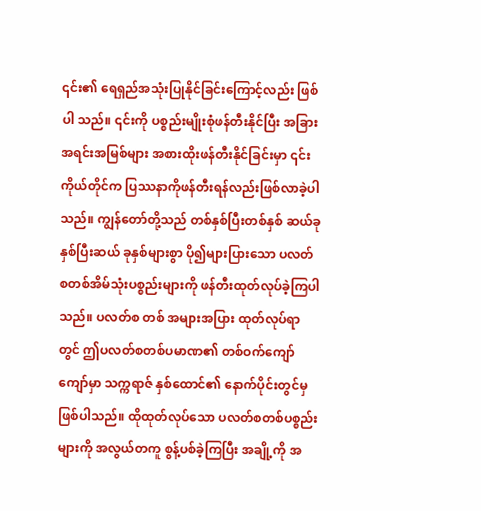၎င်း၏ ရေရှည်အသုံးပြုနိုင်ခြင်းကြောင့်လည်း ဖြစ်ပါ သည်။ ၎င်းကို ပစ္စည်းမျိုးစုံဖန်တီးနိုင်ပြီး အခြားအရင်းအမြစ်များ အစားထိုးဖန်တီးနိုင်ခြင်းမှာ ၎င်းကိုယ်တိုင်က ပြဿနာကိုဖန်တီးရန်လည်းဖြစ်လာခဲ့ပါသည်။ ကျွန်တော်တို့သည် တစ်နှစ်ပြီးတစ်နှစ် ဆယ်ခုနှစ်ပြီးဆယ် ခုနှစ်များစွာ ပို၍များပြားသော ပလတ်စတစ်အိမ်သုံးပစ္စည်းများကို ဖန်တီးထုတ်လုပ်ခဲ့ကြပါသည်။ ပလတ်စ တစ် အများအပြား ထုတ်လုပ်ရာတွင် ဤပလတ်စတစ်ပမာဏ၏ တစ်ဝက်ကျော်ကျော်မှာ သက္ကရာဇ် နှစ်ထောင်၏ နောက်ပိုင်းတွင်မှ ဖြစ်ပါသည်။ ထိုထုတ်လုပ်သော ပလတ်စတစ်ပစ္စည်းများကို အလွယ်တကူ စွန့်ပစ်ခဲ့ကြပြီး အချို့ကို အ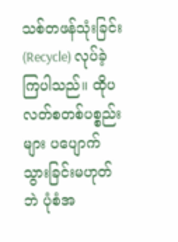သစ်တဖန်သုံးခြင်း (Recycle) လုပ်ခဲ့ကြပါသည်။ ထိုပလတ်စတစ်ပစ္စည်းများ ပပျောက်သွားခြင်းမဟုတ် ဘဲ ပုံစံအ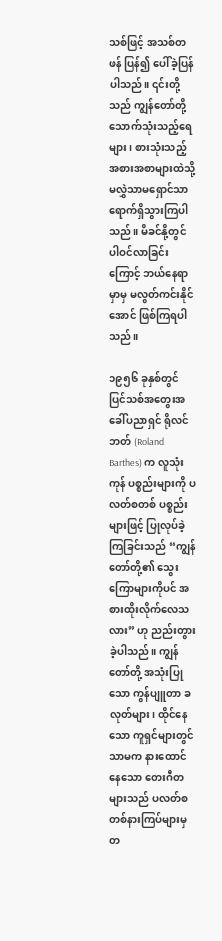သစ်ဖြင့် အသစ်တဖန် ပြန်၍ ပေါ်ခဲ့ပြန်ပါသည်။ ၎င်းတို့သည် ကျွန်တော်တို့ သောက်သုံးသည့်ရေ များ၊ စားသုံးသည့် အစားအစာများထဲသို့ မလွှဲသာမရှောင်သာ ရောက်ရှိသွားကြပါသည်။ မိခင်နို့တွင် ပါဝင်လာခြင်းကြောင့် ဘယ်နေရာမှာမှ မလွတ်ကင်းနိုင်အောင် ဖြစ်ကြရပါသည်။

၁၉၅၆ ခုနှစ်တွင် ပြင်သစ်အတွေးအခေါ်ပညာရှင် ရိုလင်ဘတ် (Roland Barthes) က လူသုံးကုန် ပစ္စည်းများကို ပလတ်စတစ် ပစ္စည်းများဖြင့် ပြုလုပ်ခဲ့ကြခြင်းသည် “ကျွန်တော်တို့၏ သွေးကြောများကိုပင် အစားထိုးလိုက်လေသလား” ဟု ညည်းတွားခဲ့ပါသည်။ ကျွန်တော်တို့ အသုံးပြုသော ကွန်ပျူတာ ခလုတ်များ၊ ထိုင်နေသော ကူရှင်များတွင်သာမက နားထောင်နေသော တေးဂီတများသည် ပလတ်စတစ်နားကြပ်များမှတ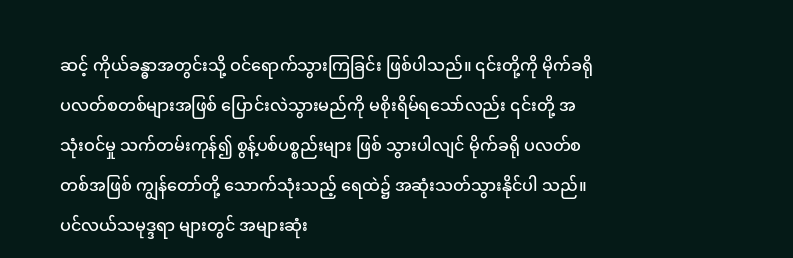ဆင့် ကိုယ်ခန္ဓာအတွင်းသို့ ဝင်ရောက်သွားကြခြင်း ဖြစ်ပါသည်။ ၎င်းတို့ကို မိုက်ခရိုပလတ်စတစ်များအဖြစ် ပြောင်းလဲသွားမည်ကို မစိုးရိမ်ရသော်လည်း ၎င်းတို့ အသုံးဝင်မှု သက်တမ်းကုန်၍ စွန့်ပစ်ပစ္စည်းများ ဖြစ် သွားပါလျင် မိုက်ခရို ပလတ်စတစ်အဖြစ် ကျွန်တော်တို့ သောက်သုံးသည့် ရေထဲ၌ အဆုံးသတ်သွားနိုင်ပါ သည်။ ပင်လယ်သမုဒ္ဒရာ များတွင် အများဆုံး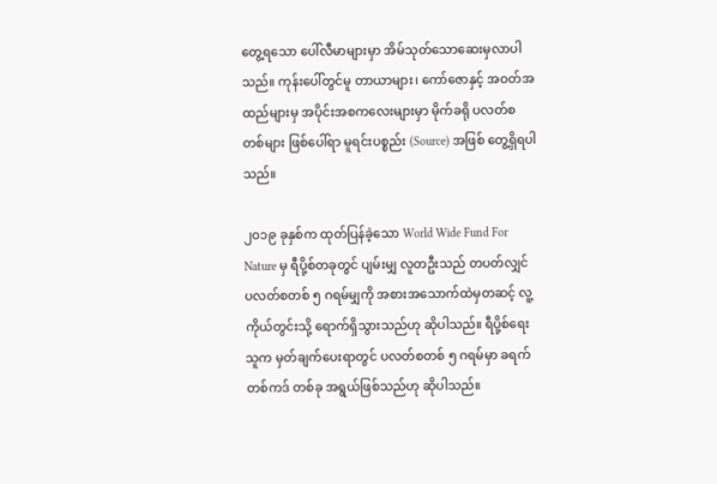တွေ့ရသော ပေါ်လီမာများမှာ အိမ်သုတ်သောဆေးမှလာပါ သည်။ ကုန်းပေါ်တွင်မူ တာယာများ၊ ကော်ဇောနှင့် အဝတ်အထည်များမှ အပိုင်းအစကလေးများမှာ မိုက်ခရို ပလတ်စတစ်များ ဖြစ်ပေါ်ရာ မူရင်းပစ္စည်း (Source) အဖြစ် တွေ့ရှိရပါသည်။

၂၀၁၉ ခုနှစ်က ထုတ်ပြန်ခဲ့သော World Wide Fund For Nature မှ ရီပို့စ်တခုတွင် ပျမ်းမျှ လူတဦးသည် တပတ်လျှင် ပလတ်စတစ် ၅ ဂရမ်မျှကို အစားအသောက်ထဲမှတဆင့် လူ့ကိုယ်တွင်းသို့ ရောက်ရှိသွားသည်ဟု ဆိုပါသည်။ ရီပို့စ်ရေးသူက မှတ်ချက်ပေးရာတွင် ပလတ်စတစ် ၅ ဂရမ်မှာ ခရက်တစ်ကဒ် တစ်ခု အရွယ်ဖြစ်သည်ဟု ဆိုပါသည်။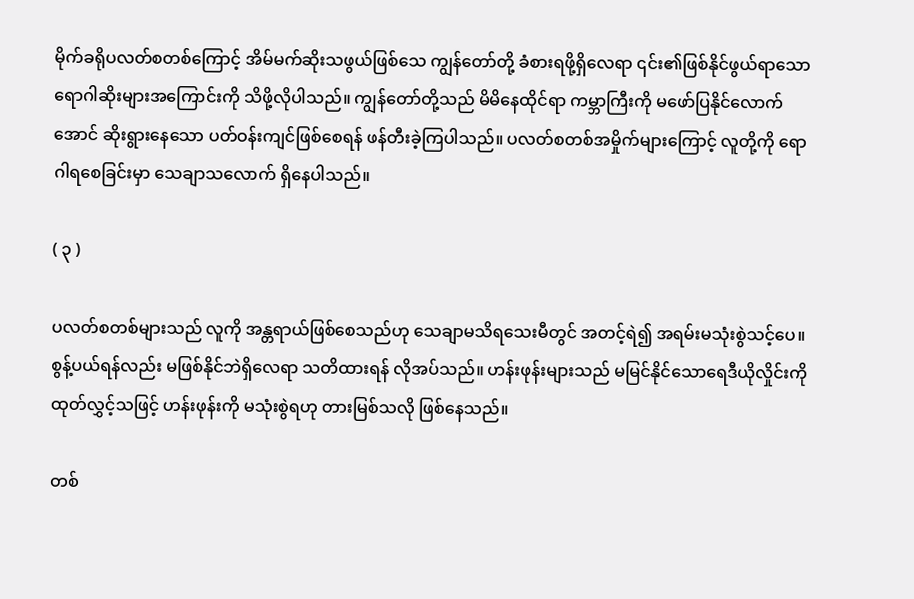မိုက်ခရိုပလတ်စတစ်ကြောင့် အိမ်မက်ဆိုးသဖွယ်ဖြစ်သေ ကျွန်တော်တို့ ခံစားရဖို့ရှိလေရာ ၎င်း၏ဖြစ်နိုင်ဖွယ်ရာသော ရောဂါဆိုးများအကြောင်းကို သိဖို့လိုပါသည်။ ကျွန်တော်တို့သည် မိမိနေထိုင်ရာ ကမ္ဘာကြီးကို မဖော်ပြနိုင်လောက်အောင် ဆိုးရွားနေသော ပတ်ဝန်းကျင်ဖြစ်စေရန် ဖန်တီးခဲ့ကြပါသည်။ ပလတ်စတစ်အမှိုက်များကြောင့် လူတို့ကို ရောဂါရစေခြင်းမှာ သေချာသလောက် ရှိနေပါသည်။

( ၃ )

ပလတ်စတစ်များသည် လူကို အန္တရာယ်ဖြစ်စေသည်ဟု သေချာမသိရသေးမီတွင် အတင့်ရဲ၍ အရမ်းမသုံးစွဲသင့်ပေ။ စွန့်ပယ်ရန်လည်း မဖြစ်နိုင်ဘဲရှိလေရာ သတိထားရန် လိုအပ်သည်။ ဟန်းဖုန်းများသည် မမြင်နိုင်သောရေဒီယိုလှိုင်းကို ထုတ်လွှင့်သဖြင့် ဟန်းဖုန်းကို မသုံးစွဲရဟု တားမြစ်သလို ဖြစ်နေသည်။

တစ်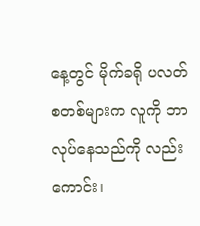နေ့တွင် မိုက်ခရို ပလတ်စတစ်များက လူကို ဘာလုပ်နေသည်ကို လည်းကောင်း၊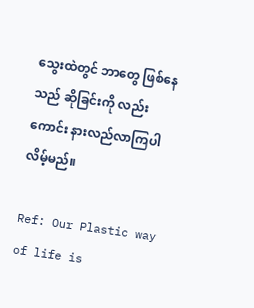သွေးထဲတွင် ဘာတွေ ဖြစ်နေသည် ဆိုခြင်းကို လည်းကောင်း နားလည်လာကြပါလိမ့်မည်။

Ref: Our Plastic way of life is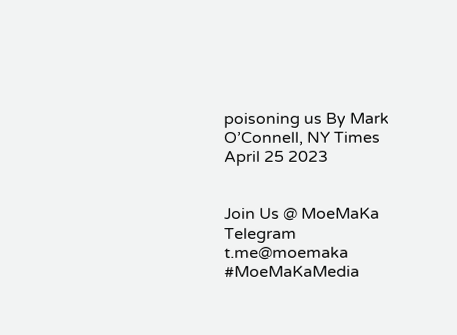poisoning us By Mark O’Connell, NY Times April 25 2023


Join Us @ MoeMaKa Telegram
t.me@moemaka
#MoeMaKaMedia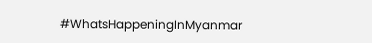#WhatsHappeningInMyanmar